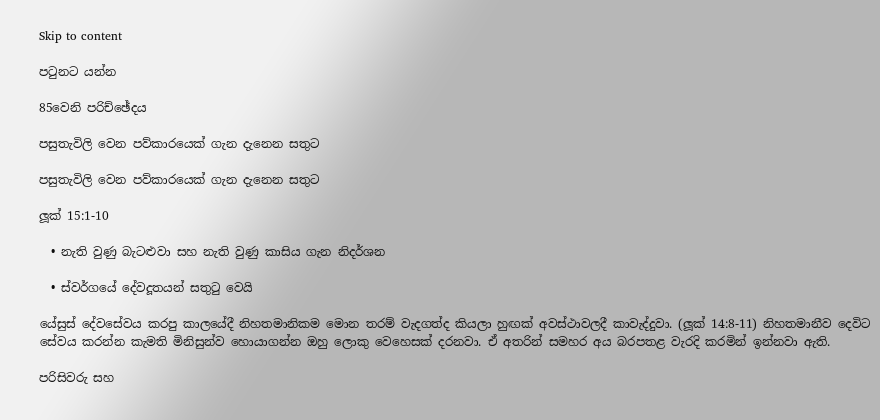Skip to content

පටුනට යන්න

85වෙනි පරිච්ඡේදය

පසුතැවිලි වෙන පව්කාරයෙක් ගැන දැනෙන සතුට

පසුතැවිලි වෙන පව්කාරයෙක් ගැන දැනෙන සතුට

ලූක් 15:1-10

  • නැති වුණු බැටළුවා සහ නැති වුණු කාසිය ගැන නිදර්ශන

  • ස්වර්ගයේ දේවදූතයන් සතුටු වෙයි

යේසුස් දේවසේවය කරපු කාලයේදී නිහතමානිකම මොන තරම් වැදගත්ද කියලා හුඟක් අවස්ථාවලදී කාවැද්දුවා. (ලූක් 14:8-11) නිහතමානීව දෙවිට සේවය කරන්න කැමති මිනිසුන්ව හොයාගන්න ඔහු ලොකු වෙහෙසක් දරනවා. ඒ අතරින් සමහර අය බරපතළ වැරදි කරමින් ඉන්නවා ඇති.

පරිසිවරු සහ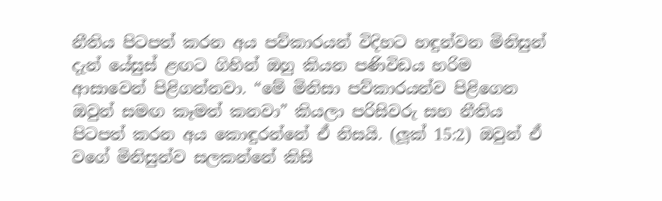නීතිය පිටපත් කරන අය පව්කාරයන් විදිහට හඳුන්වන මිනිසුන් දැන් යේසුස් ළඟට ගිහින් ඔහු කියන පණිවිඩය හරිම ආසාවෙන් පිළිගන්නවා. “මේ මිනිසා පව්කාරයන්ව පිළිගෙන ඔවුන් සමඟ කෑමත් කනවා” කියලා පරිසිවරු සහ නීතිය පිටපත් කරන අය කොඳුරන්නේ ඒ නිසයි. (ලූක් 15:2) ඔවුන් ඒ වගේ මිනිසුන්ව සලකන්නේ කිසි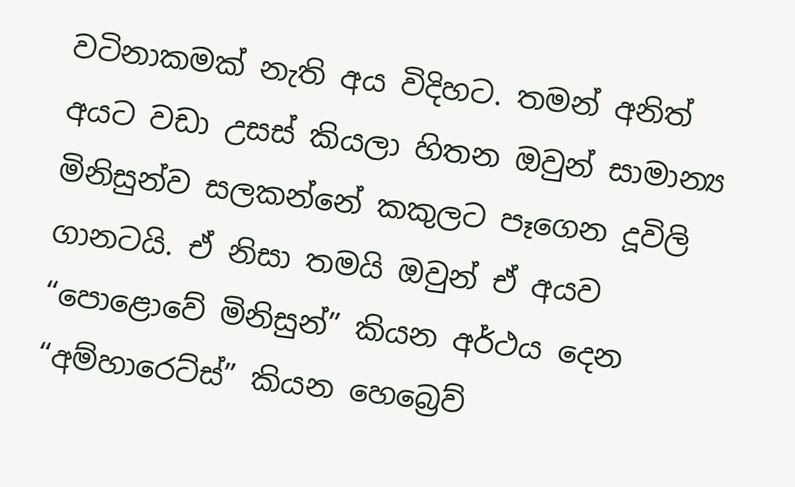වටිනාකමක් නැති අය විදිහට. තමන් අනිත් අයට වඩා උසස් කියලා හිතන ඔවුන් සාමාන්‍ය මිනිසුන්ව සලකන්නේ කකුලට පෑගෙන දූවිලි ගානටයි. ඒ නිසා තමයි ඔවුන් ඒ අයව “පොළොවේ මිනිසුන්” කියන අර්ථය දෙන “අම්හාරෙට්ස්” කියන හෙබ්‍රෙව්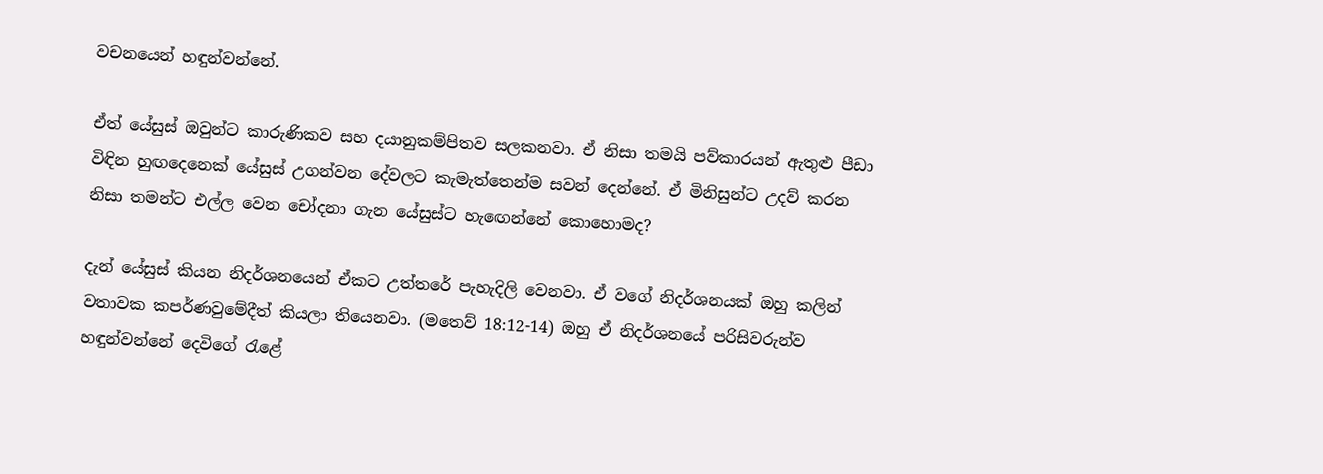වචනයෙන් හඳුන්වන්නේ.

ඒත් යේසුස් ඔවුන්ට කාරුණිකව සහ දයානුකම්පිතව සලකනවා. ඒ නිසා තමයි පව්කාරයන් ඇතුළු පීඩා විඳින හුඟදෙනෙක් යේසුස් උගන්වන දේවලට කැමැත්තෙන්ම සවන් දෙන්නේ. ඒ මිනිසුන්ට උදව් කරන නිසා තමන්ට එල්ල වෙන චෝදනා ගැන යේසුස්ට හැඟෙන්නේ කොහොමද?

දැන් යේසුස් කියන නිදර්ශනයෙන් ඒකට උත්තරේ පැහැදිලි වෙනවා. ඒ වගේ නිදර්ශනයක් ඔහු කලින් වතාවක කපර්ණවුමේදීත් කියලා තියෙනවා. (මතෙව් 18:12-14) ඔහු ඒ නිදර්ශනයේ පරිසිවරුන්ව හඳුන්වන්නේ දෙවිගේ රැළේ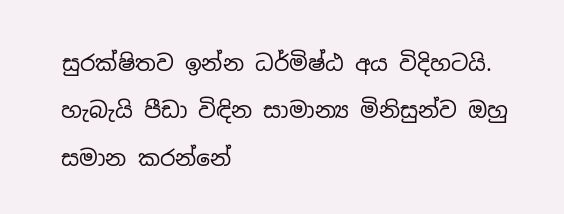සුරක්ෂිතව ඉන්න ධර්මිෂ්ඨ අය විදිහටයි. හැබැයි පීඩා විඳින සාමාන්‍ය මිනිසුන්ව ඔහු සමාන කරන්නේ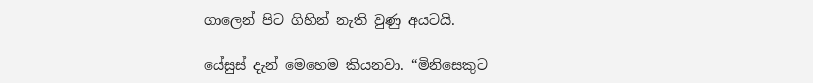ගාලෙන් පිට ගිහින් නැති වුණු අයටයි.

යේසුස් දැන් මෙහෙම කියනවා. “මිනිසෙකුට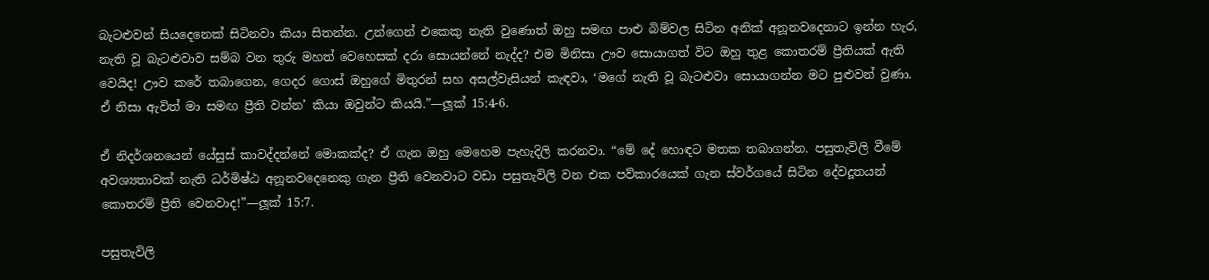බැටළුවන් සියදෙනෙක් සිටිනවා කියා සිතන්න. උන්ගෙන් එකෙකු නැති වුණොත් ඔහු සමඟ පාළු බිම්වල සිටින අනික් අනූනවදෙනාට ඉන්න හැර, නැති වූ බැටළුවාව සම්බ වන තුරු මහත් වෙහෙසක් දරා සොයන්නේ නැද්ද? එම මිනිසා ඌව සොයාගත් විට ඔහු තුළ කොතරම් ප්‍රීතියක් ඇති වෙයිද! ඌව කරේ තබාගෙන, ගෙදර ගොස් ඔහුගේ මිතුරන් සහ අසල්වැසියන් කැඳවා, ‘මගේ නැති වූ බැටළුවා සොයාගන්න මට පුළුවන් වුණා. ඒ නිසා ඇවිත් මා සමඟ ප්‍රීති වන්න’ කියා ඔවුන්ට කියයි.”—ලූක් 15:4-6.

ඒ නිදර්ශනයෙන් යේසුස් කාවද්දන්නේ මොකක්ද? ඒ ගැන ඔහු මෙහෙම පැහැදිලි කරනවා. “මේ දේ හොඳට මතක තබාගන්න. පසුතැවිලි වීමේ අවශ්‍යතාවක් නැති ධර්මිෂ්ඨ අනූනවදෙනෙකු ගැන ප්‍රීති වෙනවාට වඩා පසුතැවිලි වන එක පව්කාරයෙක් ගැන ස්වර්ගයේ සිටින දේවදූතයන් කොතරම් ප්‍රීති වෙනවාද!”—ලූක් 15:7.

පසුතැවිලි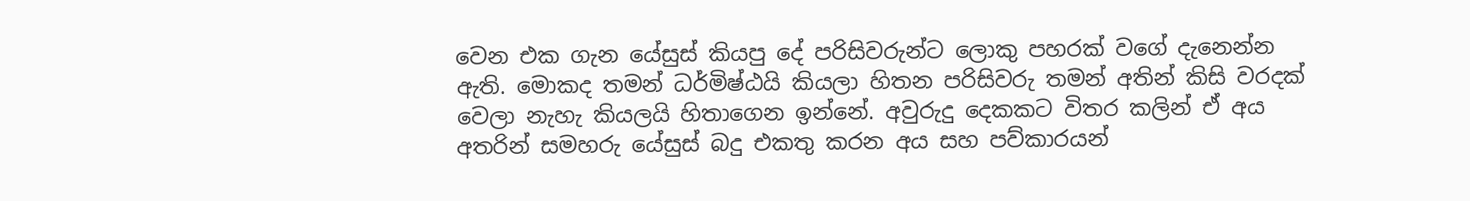වෙන එක ගැන යේසුස් කියපු දේ පරිසිවරුන්ට ලොකු පහරක් වගේ දැනෙන්න ඇති. මොකද තමන් ධර්මිෂ්ඨයි කියලා හිතන පරිසිවරු තමන් අතින් කිසි වරදක් වෙලා නැහැ කියලයි හිතාගෙන ඉන්නේ. අවුරුදු දෙකකට විතර කලින් ඒ අය අතරින් සමහරු යේසුස් බදු එකතු කරන අය සහ පව්කාරයන්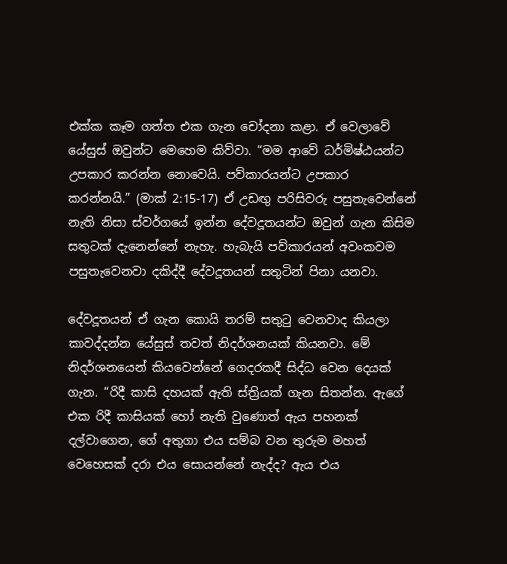එක්ක කෑම ගත්ත එක ගැන චෝදනා කළා. ඒ වෙලාවේ යේසුස් ඔවුන්ට මෙහෙම කිව්වා. “මම ආවේ ධර්මිෂ්ඨයන්ට උපකාර කරන්න නොවෙයි. පව්කාරයන්ට උපකාර කරන්නයි.” (මාක් 2:15-17) ඒ උඩඟු පරිසිවරු පසුතැවෙන්නේ නැති නිසා ස්වර්ගයේ ඉන්න දේවදූතයන්ට ඔවුන් ගැන කිසිම සතුටක් දැනෙන්නේ නැහැ. හැබැයි පව්කාරයන් අවංකවම පසුතැවෙනවා දකිද්දී දේවදූතයන් සතුටින් පිනා යනවා.

දේවදූතයන් ඒ ගැන කොයි තරම් සතුටු වෙනවාද කියලා කාවද්දන්න යේසුස් තවත් නිදර්ශනයක් කියනවා. මේ නිදර්ශනයෙන් කියවෙන්නේ ගෙදරකදී සිද්ධ වෙන දෙයක් ගැන. “රිදී කාසි දහයක් ඇති ස්ත්‍රියක් ගැන සිතන්න. ඇගේ එක රිදී කාසියක් හෝ නැති වුණොත් ඇය පහනක් දල්වාගෙන, ගේ අතුගා එය සම්බ වන තුරුම මහත් වෙහෙසක් දරා එය සොයන්නේ නැද්ද? ඇය එය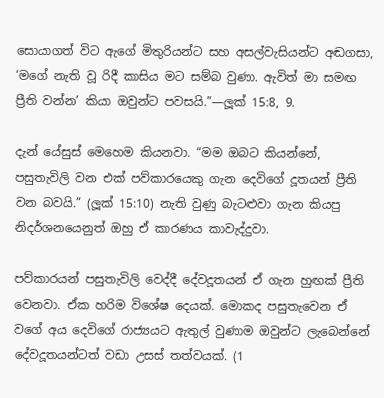සොයාගත් විට ඇගේ මිතුරියන්ට සහ අසල්වැසියන්ට අඬගසා, ‘මගේ නැති වූ රිදී කාසිය මට සම්බ වුණා. ඇවිත් මා සමඟ ප්‍රීති වන්න’ කියා ඔවුන්ට පවසයි.”—ලූක් 15:8, 9.

දැන් යේසුස් මෙහෙම කියනවා. “මම ඔබට කියන්නේ, පසුතැවිලි වන එක් පව්කාරයෙකු ගැන දෙවිගේ දූතයන් ප්‍රීති වන බවයි.” (ලූක් 15:10) නැති වුණු බැටළුවා ගැන කියපු නිදර්ශනයෙනුත් ඔහු ඒ කාරණය කාවැද්දුවා.

පව්කාරයන් පසුතැවිලි වෙද්දී දේවදූතයන් ඒ ගැන හුඟක් ප්‍රීති වෙනවා. ඒක හරිම විශේෂ දෙයක්. මොකද පසුතැවෙන ඒ වගේ අය දෙවිගේ රාජ්‍යයට ඇතුල් වුණාම ඔවුන්ට ලැබෙන්නේ දේවදූතයන්ටත් වඩා උසස් තත්වයක්. (1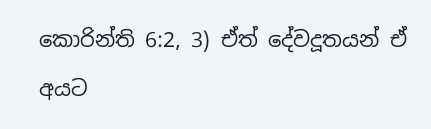කොරින්ති 6:2, 3) ඒත් දේවදූතයන් ඒ අයට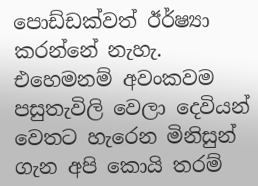පොඩ්ඩක්වත් ඊර්ෂ්‍යා කරන්නේ නැහැ. එහෙමනම් අවංකවම පසුතැවිලි වෙලා දෙවියන් වෙතට හැරෙන මිනිසුන් ගැන අපි කොයි තරම්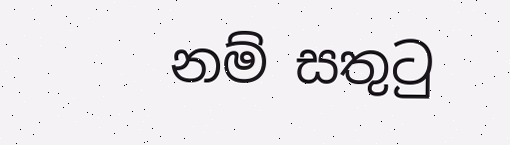නම් සතුටු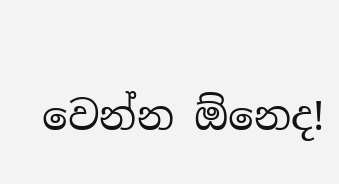වෙන්න ඕනෙද!